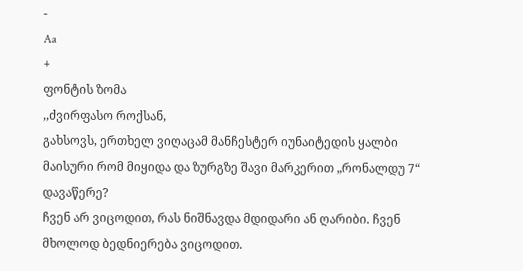-
Aa
+
ფონტის ზომა
,,ძვირფასო როქსან,
გახსოვს, ერთხელ ვიღაცამ მანჩესტერ იუნაიტედის ყალბი მაისური რომ მიყიდა და ზურგზე შავი მარკერით „რონალდუ 7“ დავაწერე?
ჩვენ არ ვიცოდით, რას ნიშნავდა მდიდარი ან ღარიბი. ჩვენ მხოლოდ ბედნიერება ვიცოდით.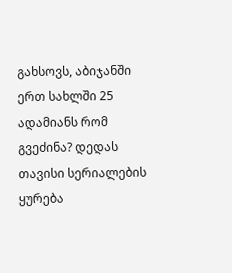გახსოვს, აბიჯანში ერთ სახლში 25 ადამიანს რომ გვეძინა? დედას თავისი სერიალების ყურება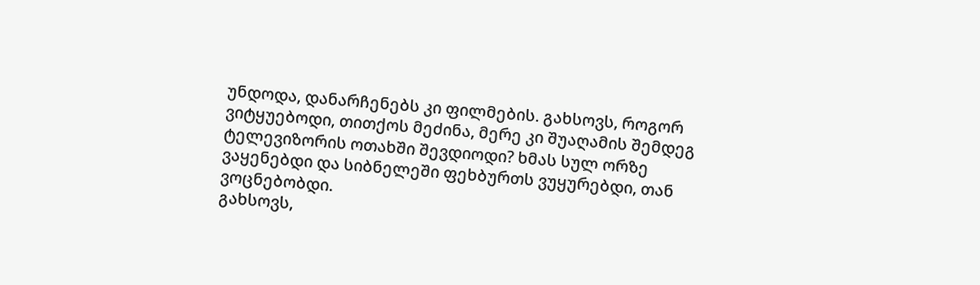უნდოდა, დანარჩენებს კი ფილმების. გახსოვს, როგორ ვიტყუებოდი, თითქოს მეძინა, მერე კი შუაღამის შემდეგ ტელევიზორის ოთახში შევდიოდი? ხმას სულ ორზე ვაყენებდი და სიბნელეში ფეხბურთს ვუყურებდი, თან ვოცნებობდი.
გახსოვს,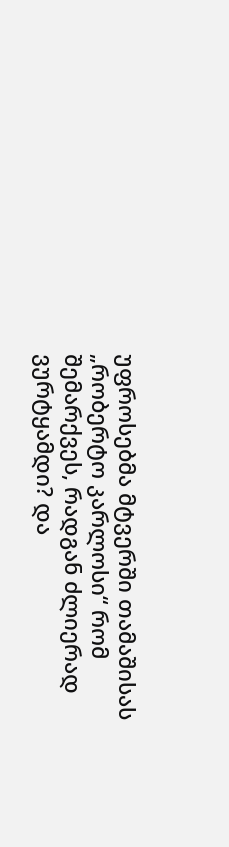უფროსებმა მტვერში თამაშისას „რობერტო კარლოსი“ რომ შემარქვეს, რადგან ძლიერად ვურტყამდი? და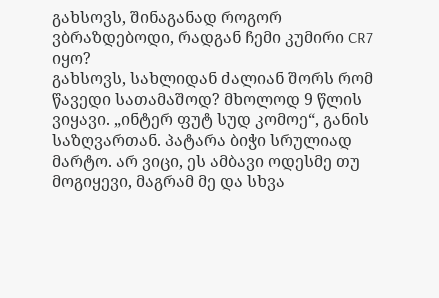გახსოვს, შინაგანად როგორ ვბრაზდებოდი, რადგან ჩემი კუმირი CR7 იყო?
გახსოვს, სახლიდან ძალიან შორს რომ წავედი სათამაშოდ? მხოლოდ 9 წლის ვიყავი. „ინტერ ფუტ სუდ კომოე“, განის საზღვართან. პატარა ბიჭი სრულიად მარტო. არ ვიცი, ეს ამბავი ოდესმე თუ მოგიყევი, მაგრამ მე და სხვა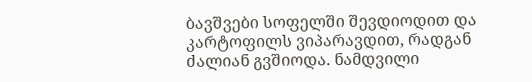ბავშვები სოფელში შევდიოდით და კარტოფილს ვიპარავდით, რადგან ძალიან გვშიოდა. ნამდვილი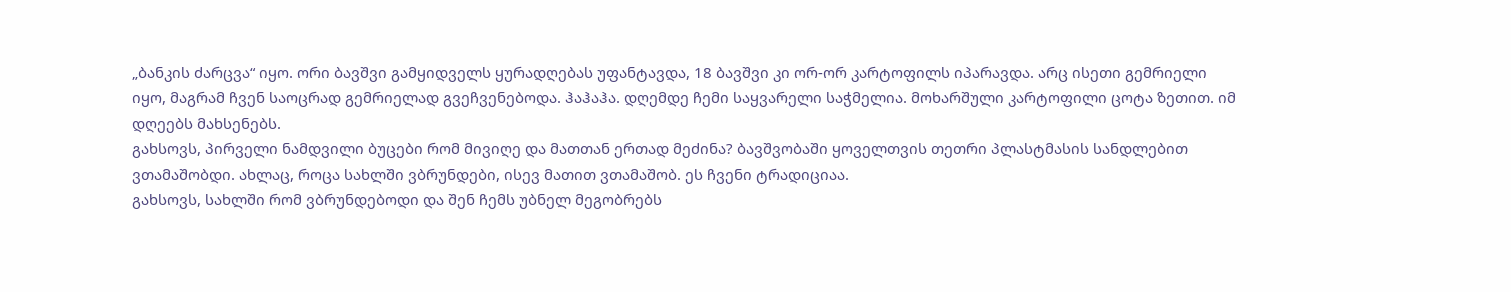„ბანკის ძარცვა“ იყო. ორი ბავშვი გამყიდველს ყურადღებას უფანტავდა, 18 ბავშვი კი ორ-ორ კარტოფილს იპარავდა. არც ისეთი გემრიელი იყო, მაგრამ ჩვენ საოცრად გემრიელად გვეჩვენებოდა. ჰაჰაჰა. დღემდე ჩემი საყვარელი საჭმელია. მოხარშული კარტოფილი ცოტა ზეთით. იმ დღეებს მახსენებს.
გახსოვს, პირველი ნამდვილი ბუცები რომ მივიღე და მათთან ერთად მეძინა? ბავშვობაში ყოველთვის თეთრი პლასტმასის სანდლებით ვთამაშობდი. ახლაც, როცა სახლში ვბრუნდები, ისევ მათით ვთამაშობ. ეს ჩვენი ტრადიციაა.
გახსოვს, სახლში რომ ვბრუნდებოდი და შენ ჩემს უბნელ მეგობრებს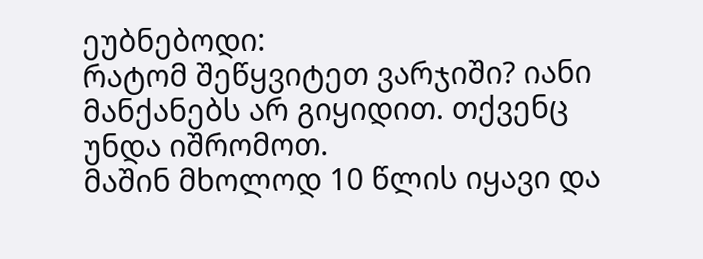ეუბნებოდი:
რატომ შეწყვიტეთ ვარჯიში? იანი მანქანებს არ გიყიდით. თქვენც უნდა იშრომოთ.
მაშინ მხოლოდ 10 წლის იყავი და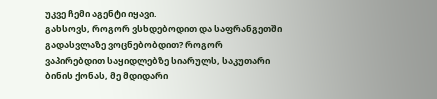უკვე ჩემი აგენტი იყავი.
გახსოვს, როგორ ვსხდებოდით და საფრანგეთში გადასვლაზე ვოცნებობდით? როგორ ვაპირებდით საყიდლებზე სიარულს, საკუთარი ბინის ქონას, მე მდიდარი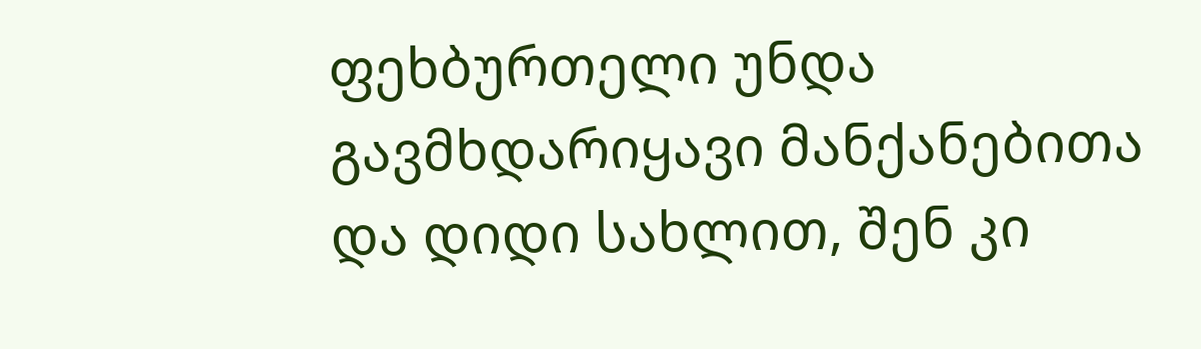ფეხბურთელი უნდა გავმხდარიყავი მანქანებითა და დიდი სახლით, შენ კი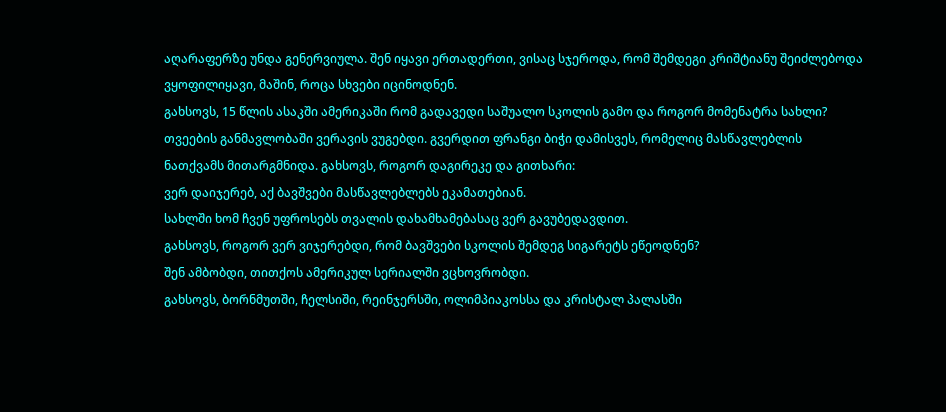აღარაფერზე უნდა გენერვიულა. შენ იყავი ერთადერთი, ვისაც სჯეროდა, რომ შემდეგი კრიშტიანუ შეიძლებოდა ვყოფილიყავი, მაშინ, როცა სხვები იცინოდნენ.
გახსოვს, 15 წლის ასაკში ამერიკაში რომ გადავედი საშუალო სკოლის გამო და როგორ მომენატრა სახლი? თვეების განმავლობაში ვერავის ვუგებდი. გვერდით ფრანგი ბიჭი დამისვეს, რომელიც მასწავლებლის ნათქვამს მითარგმნიდა. გახსოვს, როგორ დაგირეკე და გითხარი:
ვერ დაიჯერებ, აქ ბავშვები მასწავლებლებს ეკამათებიან.
სახლში ხომ ჩვენ უფროსებს თვალის დახამხამებასაც ვერ გავუბედავდით.
გახსოვს, როგორ ვერ ვიჯერებდი, რომ ბავშვები სკოლის შემდეგ სიგარეტს ეწეოდნენ?
შენ ამბობდი, თითქოს ამერიკულ სერიალში ვცხოვრობდი.
გახსოვს, ბორნმუთში, ჩელსიში, რეინჯერსში, ოლიმპიაკოსსა და კრისტალ პალასში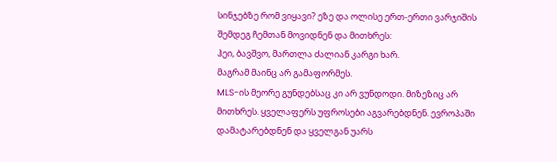სინჯებზე რომ ვიყავი? ეზე და ოლისე ერთ-ერთი ვარჯიშის შემდეგ ჩემთან მოვიდნენ და მითხრეს:
ჰეი, ბავშვო, მართლა ძალიან კარგი ხარ.
მაგრამ მაინც არ გამაფორმეს.
MLS-ის მეორე გუნდებსაც კი არ ვუნდოდი. მიზეზიც არ მითხრეს. ყველაფერს უფროსები აგვარებდნენ. ევროპაში დამატარებდნენ და ყველგან უარს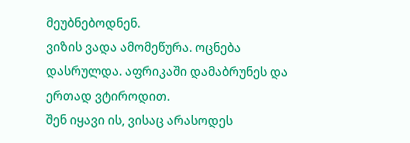მეუბნებოდნენ.
ვიზის ვადა ამომეწურა. ოცნება დასრულდა. აფრიკაში დამაბრუნეს და ერთად ვტიროდით.
შენ იყავი ის, ვისაც არასოდეს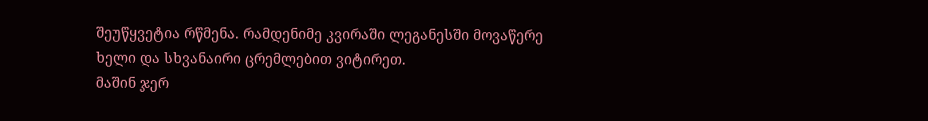შეუწყვეტია რწმენა. რამდენიმე კვირაში ლეგანესში მოვაწერე ხელი და სხვანაირი ცრემლებით ვიტირეთ.
მაშინ ჯერ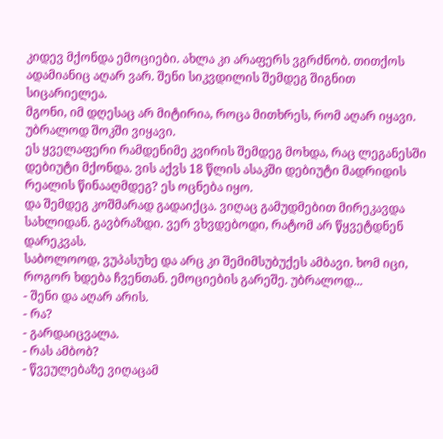კიდევ მქონდა ემოციები. ახლა კი არაფერს ვგრძნობ. თითქოს ადამიანიც აღარ ვარ. შენი სიკვდილის შემდეგ შიგნით სიცარიელეა.
მგონი, იმ დღესაც არ მიტირია, როცა მითხრეს, რომ აღარ იყავი. უბრალოდ შოკში ვიყავი.
ეს ყველაფერი რამდენიმე კვირის შემდეგ მოხდა, რაც ლეგანესში დებიუტი მქონდა. ვის აქვს 18 წლის ასაკში დებიუტი მადრიდის რეალის წინააღმდეგ? ეს ოცნება იყო.
და შემდეგ კოშმარად გადაიქცა. ვიღაც გამუდმებით მირეკავდა სახლიდან. გავბრაზდი. ვერ ვხვდებოდი, რატომ არ წყვეტდნენ დარეკვას.
საბოლოოდ, ვუპასუხე და არც კი შემიმსუბუქეს ამბავი. ხომ იცი, როგორ ხდება ჩვენთან. ემოციების გარეშე. უბრალოდ...
- შენი და აღარ არის.
- რა?
- გარდაიცვალა.
- რას ამბობ?
- წვეულებაზე ვიღაცამ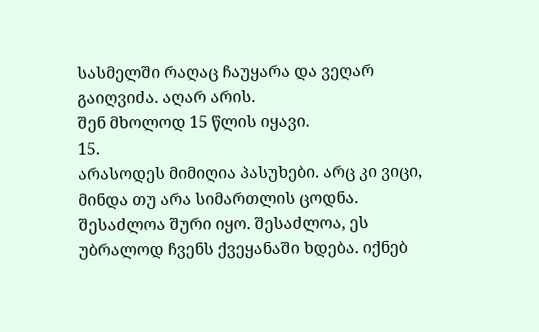სასმელში რაღაც ჩაუყარა და ვეღარ გაიღვიძა. აღარ არის.
შენ მხოლოდ 15 წლის იყავი.
15.
არასოდეს მიმიღია პასუხები. არც კი ვიცი, მინდა თუ არა სიმართლის ცოდნა. შესაძლოა შური იყო. შესაძლოა, ეს უბრალოდ ჩვენს ქვეყანაში ხდება. იქნებ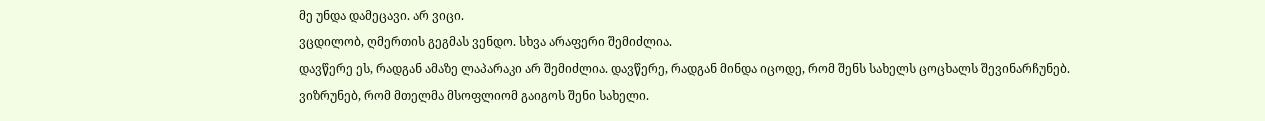მე უნდა დამეცავი. არ ვიცი.
ვცდილობ, ღმერთის გეგმას ვენდო. სხვა არაფერი შემიძლია.
დავწერე ეს, რადგან ამაზე ლაპარაკი არ შემიძლია. დავწერე, რადგან მინდა იცოდე, რომ შენს სახელს ცოცხალს შევინარჩუნებ. ვიზრუნებ, რომ მთელმა მსოფლიომ გაიგოს შენი სახელი.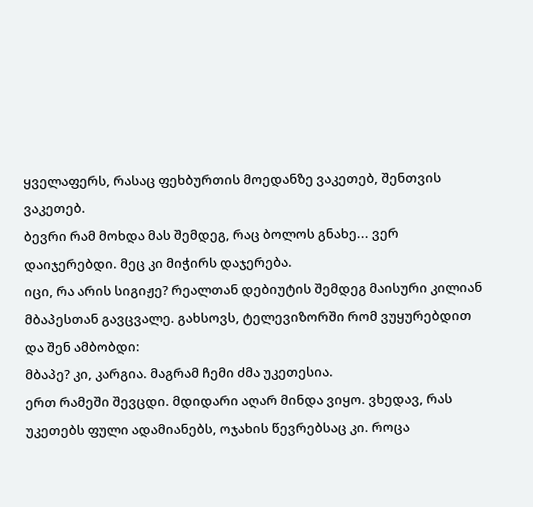ყველაფერს, რასაც ფეხბურთის მოედანზე ვაკეთებ, შენთვის ვაკეთებ.
ბევრი რამ მოხდა მას შემდეგ, რაც ბოლოს გნახე... ვერ დაიჯერებდი. მეც კი მიჭირს დაჯერება.
იცი, რა არის სიგიჟე? რეალთან დებიუტის შემდეგ მაისური კილიან მბაპესთან გავცვალე. გახსოვს, ტელევიზორში რომ ვუყურებდით და შენ ამბობდი:
მბაპე? კი, კარგია. მაგრამ ჩემი ძმა უკეთესია.
ერთ რამეში შევცდი. მდიდარი აღარ მინდა ვიყო. ვხედავ, რას უკეთებს ფული ადამიანებს, ოჯახის წევრებსაც კი. როცა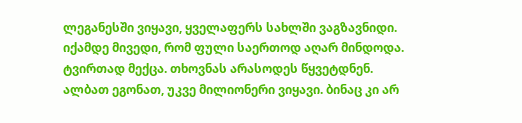ლეგანესში ვიყავი, ყველაფერს სახლში ვაგზავნიდი. იქამდე მივედი, რომ ფული საერთოდ აღარ მინდოდა. ტვირთად მექცა. თხოვნას არასოდეს წყვეტდნენ. ალბათ ეგონათ, უკვე მილიონერი ვიყავი. ბინაც კი არ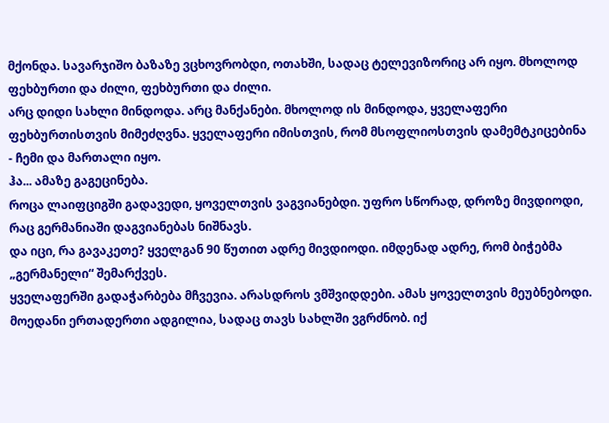მქონდა. სავარჯიშო ბაზაზე ვცხოვრობდი, ოთახში, სადაც ტელევიზორიც არ იყო. მხოლოდ ფეხბურთი და ძილი, ფეხბურთი და ძილი.
არც დიდი სახლი მინდოდა. არც მანქანები. მხოლოდ ის მინდოდა, ყველაფერი ფეხბურთისთვის მიმეძღვნა. ყველაფერი იმისთვის, რომ მსოფლიოსთვის დამემტკიცებინა - ჩემი და მართალი იყო.
ჰა... ამაზე გაგეცინება.
როცა ლაიფციგში გადავედი, ყოველთვის ვაგვიანებდი. უფრო სწორად, დროზე მივდიოდი, რაც გერმანიაში დაგვიანებას ნიშნავს.
და იცი, რა გავაკეთე? ყველგან 90 წუთით ადრე მივდიოდი. იმდენად ადრე, რომ ბიჭებმა „გერმანელი“ შემარქვეს.
ყველაფერში გადაჭარბება მჩვევია. არასდროს ვმშვიდდები. ამას ყოველთვის მეუბნებოდი.
მოედანი ერთადერთი ადგილია, სადაც თავს სახლში ვგრძნობ. იქ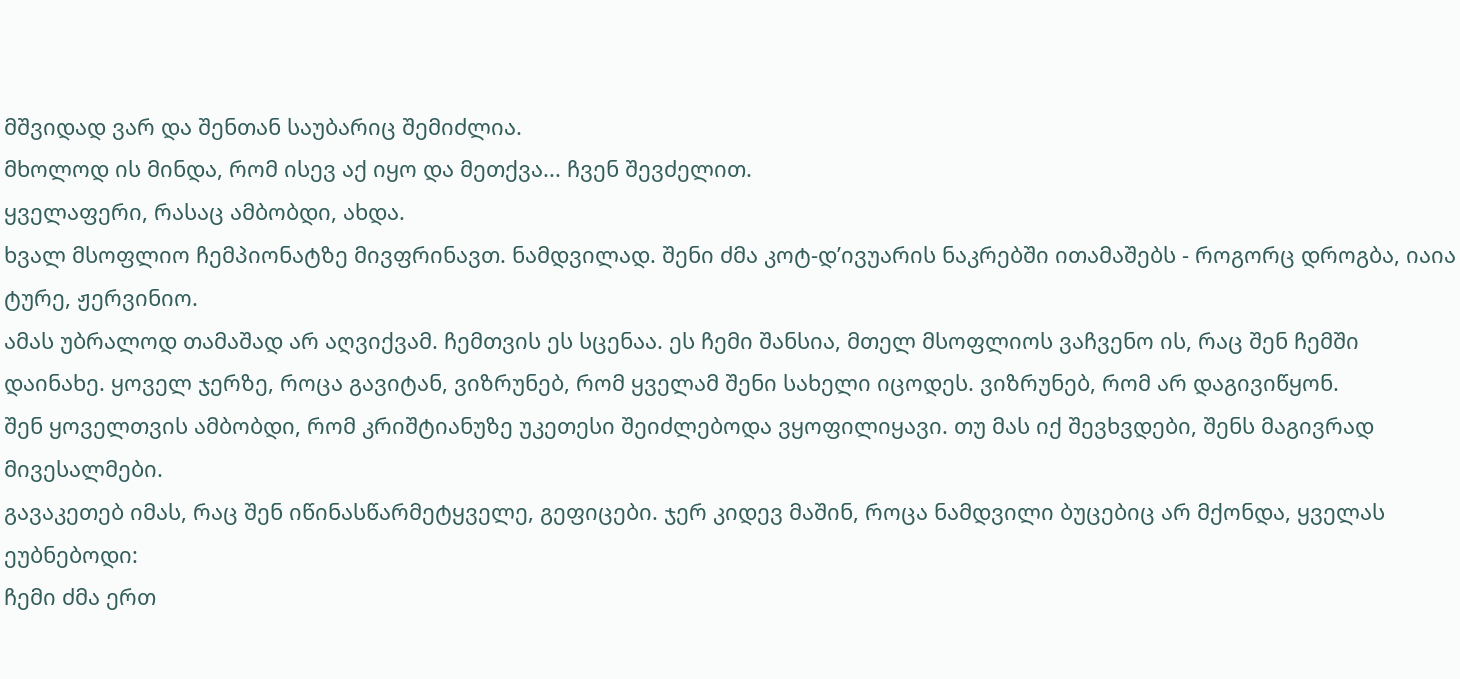მშვიდად ვარ და შენთან საუბარიც შემიძლია.
მხოლოდ ის მინდა, რომ ისევ აქ იყო და მეთქვა... ჩვენ შევძელით.
ყველაფერი, რასაც ამბობდი, ახდა.
ხვალ მსოფლიო ჩემპიონატზე მივფრინავთ. ნამდვილად. შენი ძმა კოტ-დ’ივუარის ნაკრებში ითამაშებს - როგორც დროგბა, იაია ტურე, ჟერვინიო.
ამას უბრალოდ თამაშად არ აღვიქვამ. ჩემთვის ეს სცენაა. ეს ჩემი შანსია, მთელ მსოფლიოს ვაჩვენო ის, რაც შენ ჩემში დაინახე. ყოველ ჯერზე, როცა გავიტან, ვიზრუნებ, რომ ყველამ შენი სახელი იცოდეს. ვიზრუნებ, რომ არ დაგივიწყონ.
შენ ყოველთვის ამბობდი, რომ კრიშტიანუზე უკეთესი შეიძლებოდა ვყოფილიყავი. თუ მას იქ შევხვდები, შენს მაგივრად მივესალმები.
გავაკეთებ იმას, რაც შენ იწინასწარმეტყველე, გეფიცები. ჯერ კიდევ მაშინ, როცა ნამდვილი ბუცებიც არ მქონდა, ყველას ეუბნებოდი:
ჩემი ძმა ერთ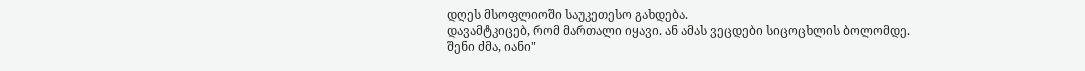დღეს მსოფლიოში საუკეთესო გახდება.
დავამტკიცებ, რომ მართალი იყავი. ან ამას ვეცდები სიცოცხლის ბოლომდე.
შენი ძმა, იანი"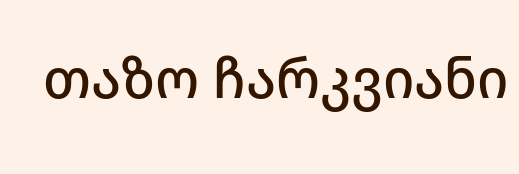თაზო ჩარკვიანი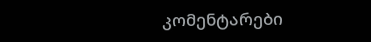კომენტარები